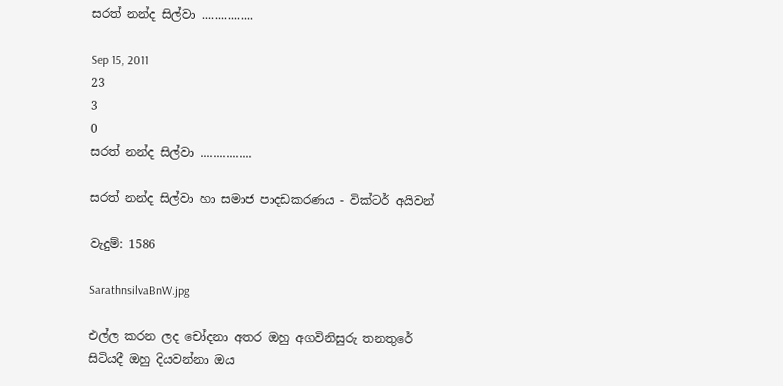සරත් නන්ද සිල්වා ................

Sep 15, 2011
23
3
0
සරත් නන්ද සිල්වා ................

සරත් නන්ද සිල්වා හා සමාජ පාදඩකරණය - වික්ටර් අයිවන්

වැදුම්: 1586

SarathnsilvaBnW.jpg

එල්ල කරන ලද චෝදනා අතර ඔහු අගවිනිසුරු තනතුරේ සිටියදී ඔහු දියවන්නා ඔය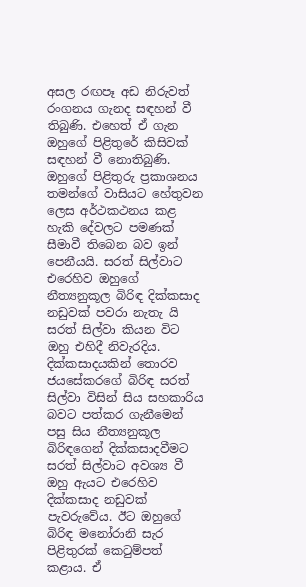අසල රඟපෑ අඩ නිරුවත් රංගනය ගැනද සඳහන් වී තිබුණි. එහෙත් ඒ ගැන ඔහුගේ පිළිතුරේ කිසිවක් සඳහන් වී නොතිබුණි. ඔහුගේ පිළිතුරු ප්‍රකාශනය තමන්ගේ වාසියට හේතුවන ලෙස අර්ථකථනය කළ හැකි දේවලට පමණක් සීමාවී තිබෙන බව ඉන් පෙනීයයි. සරත් සිල්වාට එරෙහිව ඔහුගේ නීත්‍යනුකූල බිරිඳ දික්කසාද නඩුවක් පවරා නැතැ යි සරත් සිල්වා කියන විට ඔහු එහිදී නිවැරදිය. දික්කසාදයකින් තොරව ජයසේකරගේ බිරිඳ සරත් සිල්වා විසින් සිය සහකාරිය බවට පත්කර ගැනීමෙන් පසු සිය නීත්‍යනුකූල බිරිඳගෙන් දික්කසාදවීමට සරත් සිල්වාට අවශ්‍ය වී ඔහු ඇයට එරෙහිව දික්කසාද නඩුවක් පැවරුවේය. ඊට ඔහුගේ බිරිඳ මනෝරානි සැර පිළිතුරක් කෙටුම්පත් කළාය. ඒ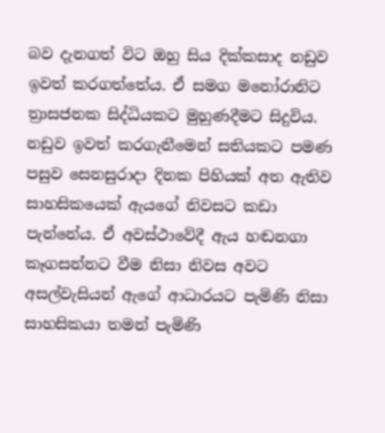බව දැනගත් විට ඔහු සිය දික්කසාද නඩුව ඉවත් කරගත්තේය. ඒ සමග මනෝරානිට ත්‍රාසජනක සිද්ධියකට මුහුණදීමට සිදුවිය. නඩුව ඉවත් කරගැනීමෙන් සතියකට පමණ පසුව සෙනසුරාදා දිනක පිහියක් අත ඇතිව සාහසිකයෙක් ඇයගේ නිවසට කඩා පැන්නේය. ඒ අවස්ථාවේදී ඇය හඬනගා කෑගසන්නට වීම නිසා නිවස අවට අසල්වැසියන් ඇගේ ආධාරයට පැමිණි නිසා සාහසිකයා තමන් පැමිණි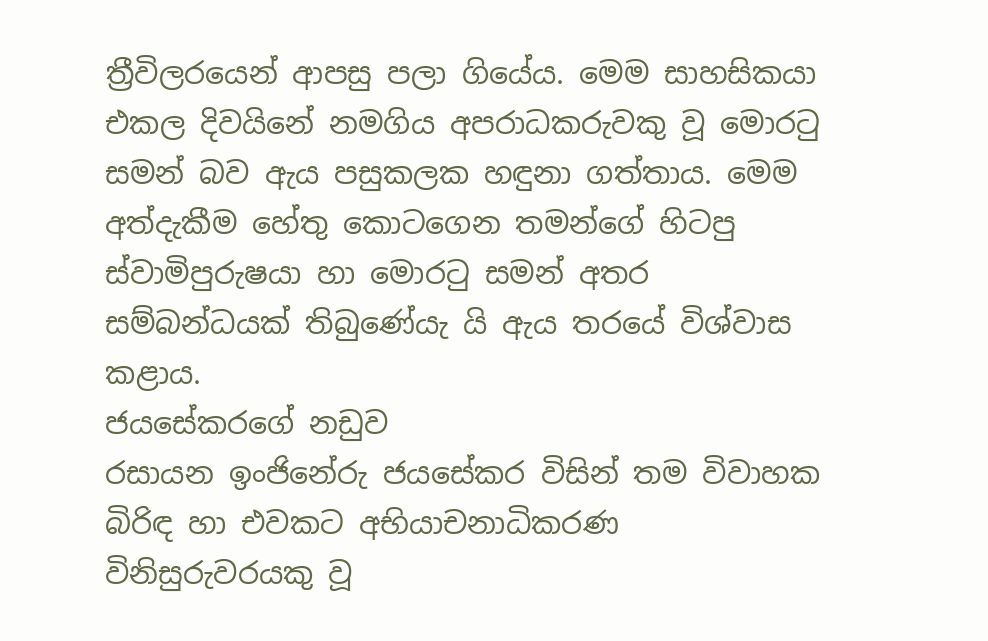ත්‍රීවිලරයෙන් ආපසු පලා ගියේය. මෙම සාහසිකයා එකල දිවයිනේ නමගිය අපරාධකරුවකු වූ මොරටු සමන් බව ඇය පසුකලක හඳුනා ගත්තාය. මෙම අත්දැකීම හේතු කොටගෙන තමන්ගේ හිටපු ස්වාමිපුරුෂයා හා මොරටු සමන් අතර සම්බන්ධයක් තිබුණේයැ යි ඇය තරයේ විශ්වාස කළාය.
ජයසේකරගේ නඩුව
රසායන ඉංජිනේරු ජයසේකර විසින් තම විවාහක බිරිඳ හා එවකට අභියාචනාධිකරණ විනිසුරුවරයකු වූ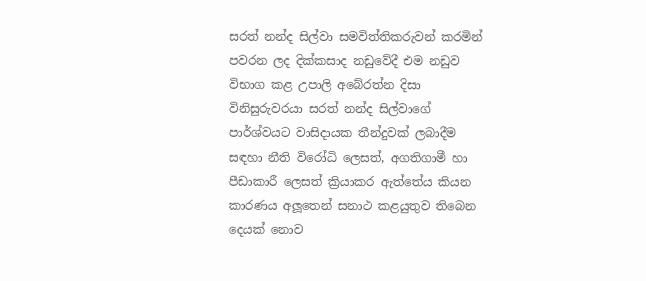සරත් නන්ද සිල්වා සමවිත්තිකරුවන් කරමින් පවරන ලද දික්කසාද නඩුවේදී එම නඩුව විභාග කළ උපාලි අබේරත්න දිසා විනිසුරුවරයා සරත් නන්ද සිල්වාගේ පාර්ශ්වයට වාසිදායක තීන්දුවක් ලබාදීම සඳහා නීති විරෝධි ලෙසත්, අගතිගාමී හා පීඩාකාරී ලෙසත් ක්‍රියාකර ඇත්තේය කියන කාරණය අලූතෙන් සනාථ කළයුතුව තිබෙන දෙයක් නොව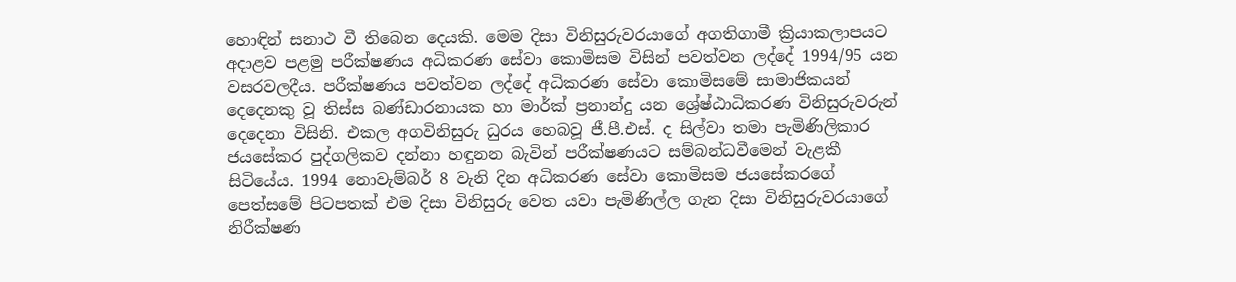හොඳින් සනාථ වී තිබෙන දෙයකි. මෙම දිසා විනිසුරුවරයාගේ අගතිගාමී ක්‍රියාකලාපයට අදාළව පළමු පරීක්ෂණය අධිකරණ සේවා කොමිසම විසින් පවත්වන ලද්දේ 1994/95 යන වසරවලදීය. පරීක්ෂණය පවත්වන ලද්දේ අධිකරණ සේවා කොමිසමේ සාමාජිකයන් දෙදෙනකු වූ තිස්ස බණ්ඩාරනායක හා මාර්ක් ප්‍රනාන්දු යන ශ්‍රේෂ්ඨාධිකරණ විනිසුරුවරුන් දෙදෙනා විසිනි. එකල අගවිනිසුරු ධුරය හෙබවූ ජී.පී.එස්. ද සිල්වා තමා පැමිණිලිකාර ජයසේකර පුද්ගලිකව දන්නා හඳුනන බැවින් පරීක්ෂණයට සම්බන්ධවීමෙන් වැළකී සිටියේය. 1994 නොවැම්බර් 8 වැනි දින අධිකරණ සේවා කොමිසම ජයසේකරගේ පෙත්සමේ පිටපතක් එම දිසා විනිසුරු වෙත යවා පැමිණිල්ල ගැන දිසා විනිසුරුවරයාගේ නිරීක්ෂණ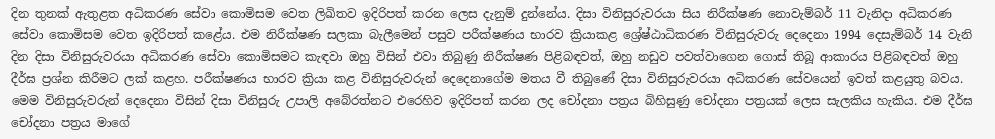දින තුනක් ඇතුළත අධිකරණ සේවා කොමිසම වෙත ලිඛිතව ඉදිරිපත් කරන ලෙස දැනුම් දුන්නේය. දිසා විනිසුරුවරයා සිය නිරීක්ෂණ නොවැම්බර් 11 වැනිදා අධිකරණ සේවා කොමිසම වෙත ඉදිරිපත් කළේය. එම නිරීක්ෂණ සලකා බැලීමෙන් පසුව පරීක්ෂණය භාරව ක්‍රියාකළ ශ්‍රේෂ්ඨාධිකරණ විනිසුරුවරු දෙදෙනා 1994 දෙසැම්බර් 14 වැනි දින දිසා විනිසුරුවරයා අධිකරණ සේවා කොමිසමට කැඳවා ඔහු විසින් එවා තිබුණු නිරීක්ෂණ පිළිබඳවත්, ඔහු නඩුව පවත්වාගෙන ගොස් තිබූ ආකාරය පිළිබඳවත් ඔහු දීර්ඝ ප්‍රශ්න කිරීමට ලක් කළහ. පරීක්ෂණය භාරව ක්‍රියා කළ විනිසුරුවරුන් දෙදෙනාගේම මතය වී තිබුණේ දිසා විනිසුරුවරයා අධිකරණ සේවයෙන් ඉවත් කළයුතු බවය. මෙම විනිසුරුවරුන් දෙදෙනා විසින් දිසා විනිසුරු උපාලි අබේරත්නට එරෙහිව ඉදිරිපත් කරන ලද චෝදනා පත්‍රය බිහිසුණු චෝදනා පත්‍රයක් ලෙස සැලකිය හැකිය. එම දීර්ඝ චෝදනා පත්‍රය මාගේ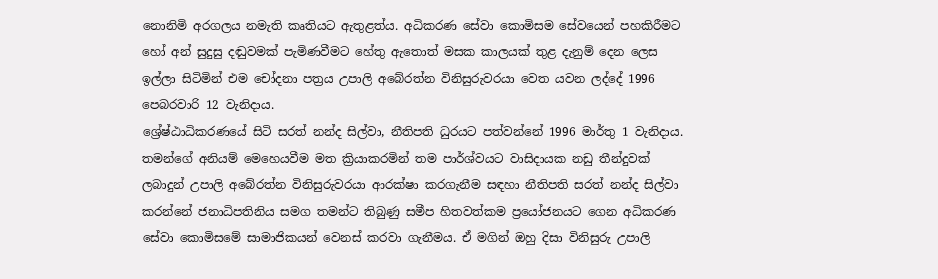නොනිමි අරගලය නමැති කෘතියට ඇතුළත්ය. අධිකරණ සේවා කොමිසම සේවයෙන් පහකිරීමට හෝ අන් සුදුසු දඬුවමක් පැමිණවීමට හේතු ඇතොත් මසක කාලයක් තුළ දැනුම් දෙන ලෙස ඉල්ලා සිටිමින් එම චෝදනා පත්‍රය උපාලි අබේරත්න විනිසුරුවරයා වෙත යවන ලද්දේ 1996 පෙබරවාරි 12 වැනිදාය.
ශ්‍රේෂ්ඨාධිකරණයේ සිටි සරත් නන්ද සිල්වා, නීතිපති ධුරයට පත්වන්නේ 1996 මාර්තු 1 වැනිදාය. තමන්ගේ අනියම් මෙහෙයවීම මත ක්‍රියාකරමින් තම පාර්ශ්වයට වාසිදායක නඩු තීන්දුවක් ලබාදුන් උපාලි අබේරත්න විනිසුරුවරයා ආරක්ෂා කරගැනීම සඳහා නීතිපති සරත් නන්ද සිල්වා කරන්නේ ජනාධිපතිනිය සමග තමන්ට තිබුණු සමීප හිතවත්කම ප්‍රයෝජනයට ගෙන අධිකරණ සේවා කොමිසමේ සාමාජිකයන් වෙනස් කරවා ගැනීමය. ඒ මගින් ඔහු දිසා විනිසුරු උපාලි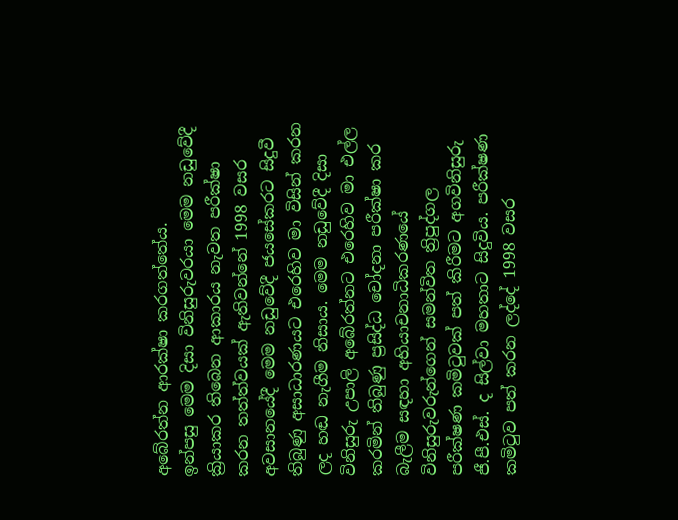අබේරත්න ආරක්ෂා කරගත්තේය.
ඉන්පසු මෙම දිසා විනිසුරුවරයා මෙම නඩුවේදී ක්‍රියාකර තිබෙන ආකාරය නැවත පරීක්ෂා කරන තත්ත්වයක් ඇතිවන්නේ 1998 වසර අවසානයේදී මෙම නඩුවේදී ජයසේකරට සිදුවී තිබුණු අසාධාරණයට එරෙහිව මා විසින් කරන ලද හඬ නැගීම නිසාය. මෙම නඩුවේදී දිසා විනිසුරු උපාලි අබේරත්නට එරෙහිව මා එල්ල කරමින් තිබුණු ප්‍රසිද්ධ චෝදනා පරීක්ෂා කර බැලීම සඳහා අභියාචනාධිකරණයේ විනිසුරුවරුන්ගෙන් සමන්විත ත්‍රිපුද්ගල පරීක්ෂණ කමිටුවක් පත් කිරීමට අගවිනිසුරු ජී.පී.එස්. ද සිල්වා මහතාට සිදුවිය. පරීක්ෂණ කමිටුව පත් කරන ලද්දේ 1998 වසර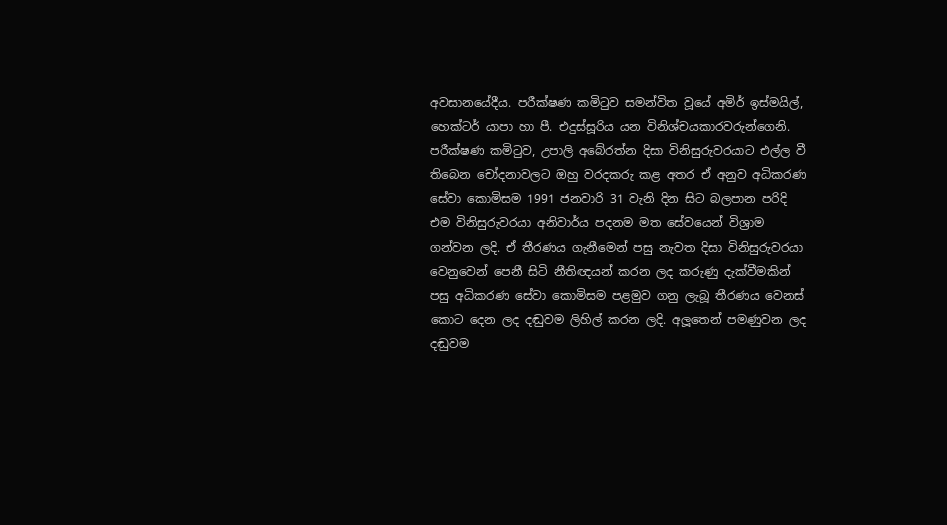අවසානයේදීය. පරීක්ෂණ කමිටුව සමන්විත වූයේ අමිර් ඉස්මයිල්, හෙක්ටර් යාපා හා පී. එදුස්සූරිය යන විනිශ්චයකාරවරුන්ගෙනි. පරීක්ෂණ කමිටුව, උපාලි අබේරත්න දිසා විනිසුරුවරයාට එල්ල වී තිබෙන චෝදනාවලට ඔහු වරදකරු කළ අතර ඒ අනුව අධිකරණ සේවා කොමිසම 1991 ජනවාරි 31 වැනි දින සිට බලපාන පරිදි එම විනිසුරුවරයා අනිවාර්ය පදනම මත සේවයෙන් විශ්‍රාම ගන්වන ලදි. ඒ තීරණය ගැනීමෙන් පසු නැවත දිසා විනිසුරුවරයා වෙනුවෙන් පෙනී සිටි නීතිඥයන් කරන ලද කරුණු දැක්වීමකින් පසු අධිකරණ සේවා කොමිසම පළමුව ගනු ලැබූ තීරණය වෙනස් කොට දෙන ලද දඬුවම ලිහිල් කරන ලදි. අලූතෙන් පමණුවන ලද දඬුවම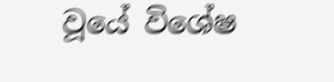වූයේ විශේෂ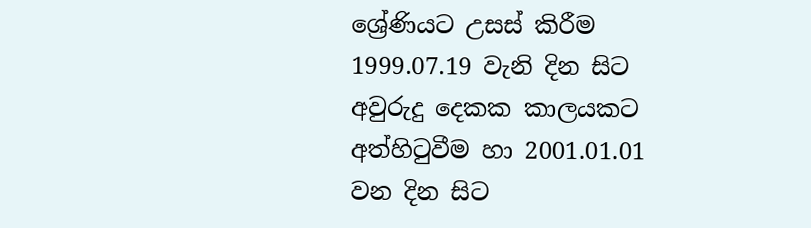ශ්‍රේණියට උසස් කිරීම 1999.07.19 වැනි දින සිට අවුරුදු දෙකක කාලයකට අත්හිටුවීම හා 2001.01.01 වන දින සිට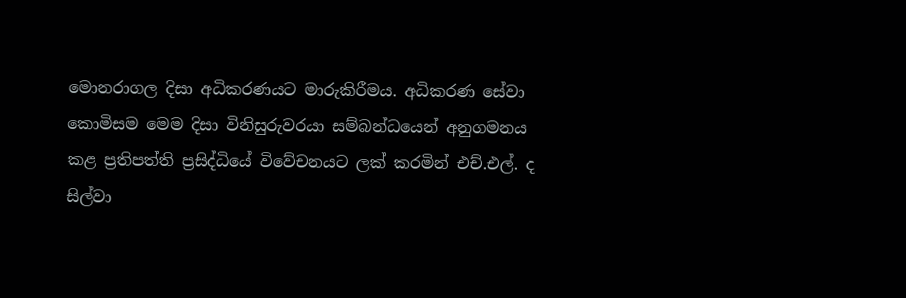මොනරාගල දිසා අධිකරණයට මාරුකිරීමය. අධිකරණ සේවා කොමිසම මෙම දිසා විනිසුරුවරයා සම්බන්ධයෙන් අනුගමනය කළ ප්‍රතිපත්ති ප්‍රසිද්ධියේ විවේචනයට ලක් කරමින් එච්.එල්. ද සිල්වා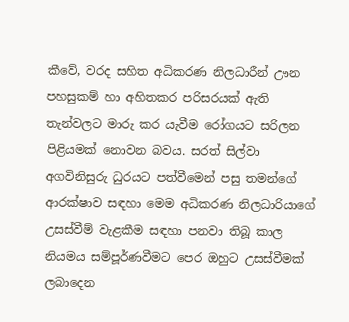කීවේ, වරද සහිත අධිකරණ නිලධාරීන් ඌන පහසුකම් හා අහිතකර පරිසරයක් ඇති තැන්වලට මාරු කර යැවීම රෝගයට සරිලන පිළියමක් නොවන බවය. සරත් සිල්වා අගවිනිසුරු ධුරයට පත්වීමෙන් පසු තමන්ගේ ආරක්ෂාව සඳහා මෙම අධිකරණ නිලධාරියාගේ උසස්වීම් වැළකීම සඳහා පනවා තිබූ කාල නියමය සම්පූර්ණවීමට පෙර ඔහුට උසස්වීමක් ලබාදෙන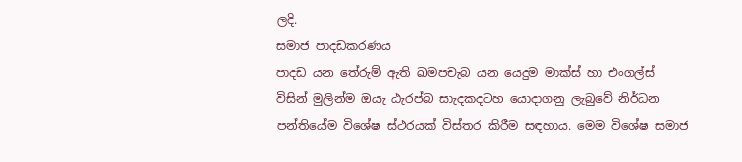ලදි.
සමාජ පාදඩකරණය
පාදඩ යන තේරුම් ඇති ඛමපචැබ යන යෙදුම මාක්ස් හා එංගල්ස් විසින් මුලින්ම ඔයැ ඨැරප්බ සාැදකදටහ යොදාගනු ලැබුවේ නිර්ධන පන්තියේම විශේෂ ස්ථරයක් විස්තර කිරීම සඳහාය. මෙම විශේෂ සමාජ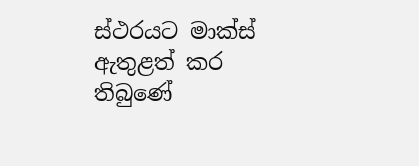ස්ථරයට මාක්ස් ඇතුළත් කර තිබුණේ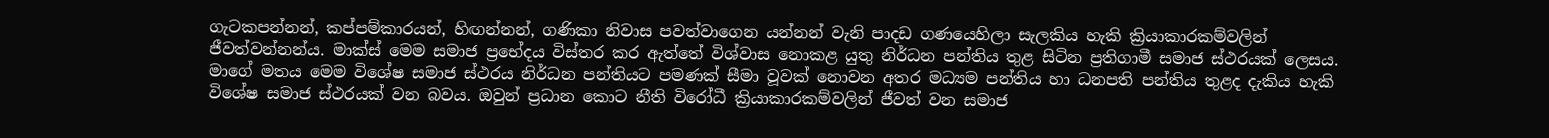ගැටකපන්නන්, කප්පම්කාරයන්, හිඟන්නන්, ගණිකා නිවාස පවත්වාගෙන යන්නන් වැනි පාදඩ ගණයෙහිලා සැලකිය හැකි ක්‍රියාකාරකම්වලින් ජීවත්වන්නන්ය. මාක්ස් මෙම සමාජ ප්‍රභේදය විස්තර කර ඇත්තේ විශ්වාස නොකළ යුතු නිර්ධන පන්තිය තුළ සිටින ප්‍රතිගාමී සමාජ ස්ථරයක් ලෙසය. මාගේ මතය මෙම විශේෂ සමාජ ස්ථරය නිර්ධන පන්තියට පමණක් සීමා වූවක් නොවන අතර මධ්‍යම පන්තිය හා ධනපති පන්තිය තුළද දැකිය හැකි විශේෂ සමාජ ස්ථරයක් වන බවය. ඔවුන් ප්‍රධාන කොට නීති විරෝධී ක්‍රියාකාරකම්වලින් ජීවත් වන සමාජ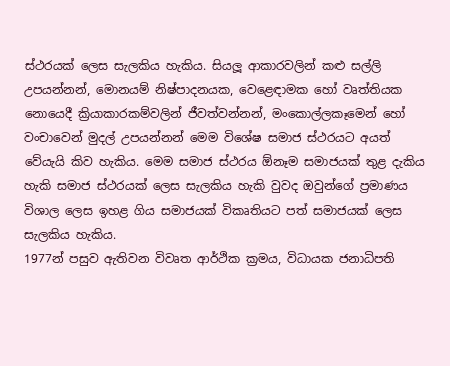ස්ථරයක් ලෙස සැලකිය හැකිය. සියලූ ආකාරවලින් කළු සල්ලි උපයන්නන්, මොනයම් නිෂ්පාදනයක, වෙළෙඳාමක හෝ වෘත්තියක නොයෙදී ක්‍රියාකාරකම්වලින් ජීවත්වන්නන්, මංකොල්ලකෑමෙන් හෝ වංචාවෙන් මුදල් උපයන්නන් මෙම විශේෂ සමාජ ස්ථරයට අයත් වේයැයි කිව හැකිය. මෙම සමාජ ස්ථරය ඕනෑම සමාජයක් තුළ දැකිය හැකි සමාජ ස්ථරයක් ලෙස සැලකිය හැකි වුවද ඔවුන්ගේ ප්‍රමාණය විශාල ලෙස ඉහළ ගිය සමාජයක් විකෘතියට පත් සමාජයක් ලෙස සැලකිය හැකිය.
1977න් පසුව ඇතිවන විවෘත ආර්ථික ක්‍රමය, විධායක ජනාධිපති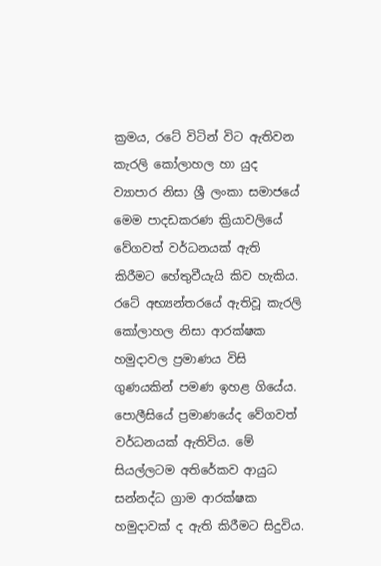ක්‍රමය, රටේ විටින් විට ඇතිවන කැරලි කෝලාහල හා යුද ව්‍යාපාර නිසා ශ්‍රී ලංකා සමාජයේ මෙම පාදඩකරණ ක්‍රියාවලියේ වේගවත් වර්ධනයක් ඇති කිරීමට හේතුවීයැයි කිව හැකිය. රටේ අභ්‍යන්තරයේ ඇතිවූ කැරලි කෝලාහල නිසා ආරක්ෂක හමුදාවල ප්‍රමාණය විසි ගුණයකින් පමණ ඉහළ ගියේය. පොලීසියේ ප්‍රමාණයේද වේගවත් වර්ධනයක් ඇතිවිය. මේ සියල්ලටම අතිරේකව ආයුධ සන්නද්ධ ග්‍රාම ආරක්ෂක හමුදාවක් ද ඇති කිරීමට සිදුවිය.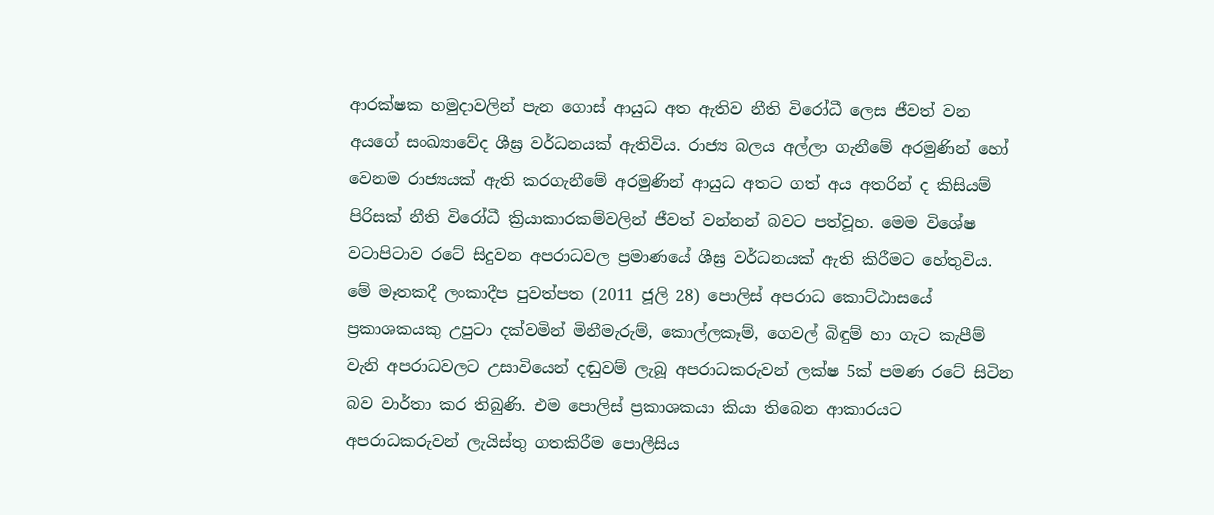ආරක්ෂක හමුදාවලින් පැන ගොස් ආයුධ අත ඇතිව නීති විරෝධී ලෙස ජීවත් වන අයගේ සංඛ්‍යාවේද ශීඝ්‍ර වර්ධනයක් ඇතිවිය. රාජ්‍ය බලය අල්ලා ගැනීමේ අරමුණින් හෝ වෙනම රාජ්‍යයක් ඇති කරගැනීමේ අරමුණින් ආයුධ අතට ගත් අය අතරින් ද කිසියම් පිරිසක් නීති විරෝධී ක්‍රියාකාරකම්වලින් ජීවත් වන්නන් බවට පත්වූහ. මෙම විශේෂ වටාපිටාව රටේ සිදුවන අපරාධවල ප්‍රමාණයේ ශීඝ්‍ර වර්ධනයක් ඇති කිරීමට හේතුවිය.
මේ මෑතකදී ලංකාදීප පුවත්පත (2011 ජූලි 28) පොලිස් අපරාධ කොට්ඨාසයේ ප්‍රකාශකයකු උපුටා දක්වමින් මිනීමැරුම්, කොල්ලකෑම්, ගෙවල් බිඳුම් හා ගැට කැපීම් වැනි අපරාධවලට උසාවියෙන් දඬුවම් ලැබූ අපරාධකරුවන් ලක්ෂ 5ක් පමණ රටේ සිටින බව වාර්තා කර තිබුණි. එම පොලිස් ප්‍රකාශකයා කියා තිබෙන ආකාරයට අපරාධකරුවන් ලැයිස්තු ගතකිරීම පොලීසිය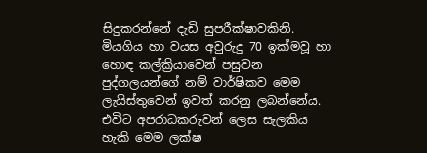සිදුකරන්නේ දැඩි සුපරීක්ෂාවකිනි. මියගිය හා වයස අවුරුදු 70 ඉක්මවූ හා හොඳ කල්ක්‍රියාවෙන් පසුවන පුද්ගලයන්ගේ නම් වාර්ෂිකව මෙම ලැයිස්තුවෙන් ඉවත් කරනු ලබන්නේය. එවිට අපරාධකරුවන් ලෙස සැලකිය හැකි මෙම ලක්ෂ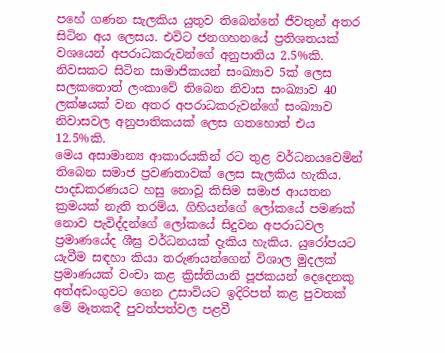පහේ ගණන සැලකිය යුතුව තිබෙන්නේ ජීවතුන් අතර සිටින අය ලෙසය. එවිට ජනගහනයේ ප්‍රතිශතයක් වශයෙන් අපරාධකරුවන්ගේ අනුපාතිය 2.5%කි. නිවසකට සිටින සාමාජිකයන් සංඛ්‍යාව 5ක් ලෙස සලකතොත් ලංකාවේ තිබෙන නිවාස සංඛ්‍යාව 40 ලක්ෂයක් වන අතර අපරාධකරුවන්ගේ සංඛ්‍යාව නිවාසවල අනුපාතිකයක් ලෙස ගතහොත් එය 12.5%කි.
මෙය අසාමාන්‍ය ආකාරයකින් රට තුළ වර්ධනයවෙමින් තිබෙන සමාජ ප්‍රවණතාවක් ලෙස සැලකිය හැකිය. පාදඩකරණයට හසු නොවූ කිසිම සමාජ ආයතන ක්‍රමයක් නැති තරම්ය. ගිහියන්ගේ ලෝකයේ පමණක් නොව පැවිද්දන්ගේ ලෝකයේ සිදුවන අපරාධවල ප්‍රමාණයේද ශීඝ්‍ර වර්ධනයක් දැකිය හැකිය. යුරෝපයට යැවීම සඳහා කියා තරුණයන්ගෙන් විශාල මුදලක් ප්‍රමාණයක් වංචා කළ ක්‍රිස්තියානි පූජකයන් දෙදෙනකු අත්අඩංගුවට ගෙන උසාවියට ඉදිරිපත් කළ පුවතක් මේ මෑතකදී පුවත්පත්වල පළවී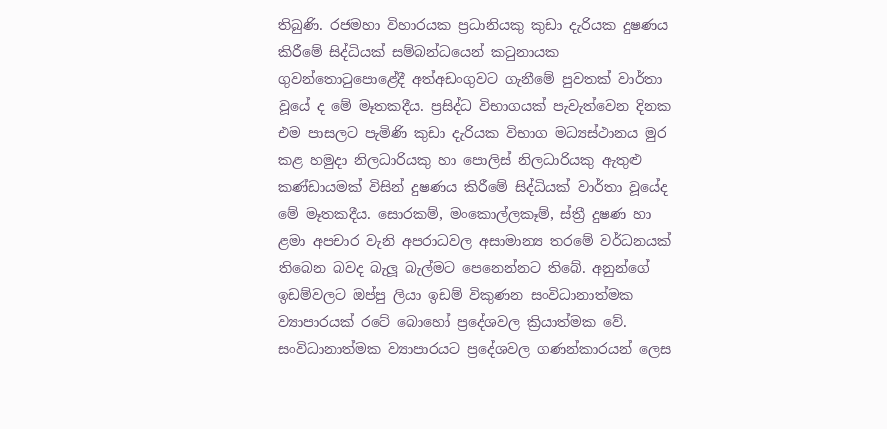තිබුණි. රජමහා විහාරයක ප්‍රධානියකු කුඩා දැරියක දුෂණය කිරීමේ සිද්ධියක් සම්බන්ධයෙන් කටුනායක ගුවන්තොටුපොළේදී අත්අඩංගුවට ගැනීමේ පුවතක් වාර්තා වූයේ ද මේ මෑතකදීය. ප්‍රසිද්ධ විභාගයක් පැවැත්වෙන දිනක එම පාසලට පැමිණි කුඩා දැරියක විභාග මධ්‍යස්ථානය මුර කළ හමුදා නිලධාරියකු හා පොලිස් නිලධාරියකු ඇතුළු කණ්ඩායමක් විසින් දුෂණය කිරීමේ සිද්ධියක් වාර්තා වූයේද මේ මෑතකදීය. සොරකම්, මංකොල්ලකෑම්, ස්ත්‍රී දුෂණ හා ළමා අපචාර වැනි අපරාධවල අසාමාන්‍ය තරමේ වර්ධනයක් තිබෙන බවද බැලූ බැල්මට පෙනෙන්නට තිබේ. අනුන්ගේ ඉඩම්වලට ඔප්පු ලියා ඉඩම් විකුණන සංවිධානාත්මක ව්‍යාපාරයක් රටේ බොහෝ ප්‍රදේශවල ක්‍රියාත්මක වේ. සංවිධානාත්මක ව්‍යාපාරයට ප්‍රදේශවල ගණන්කාරයන් ලෙස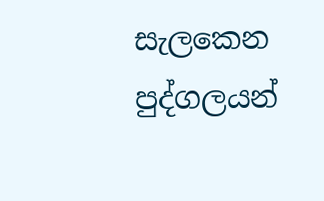සැලකෙන පුද්ගලයන්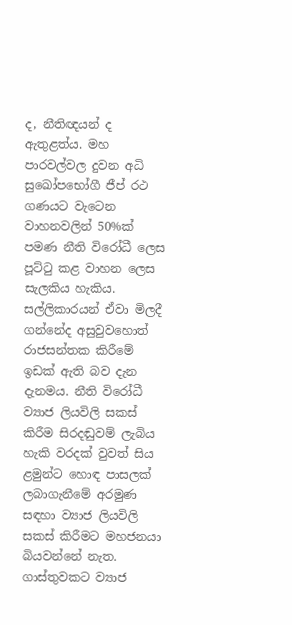ද, නීතිඥයන් ද ඇතුළත්ය. මහ පාරවල්වල දුවන අධි සුඛෝපභෝගී ජීප් රථ ගණයට වැටෙන වාහනවලින් 50%ක් පමණ නීති විරෝධී ලෙස පූට්ටු කළ වාහන ලෙස සැලකිය හැකිය. සල්ලිකාරයන් ඒවා මිලදී ගන්නේද අසුවුවහොත් රාජසන්තක කිරීමේ ඉඩක් ඇති බව දැන දැනමය. නීති විරෝධී ව්‍යාජ ලියවිලි සකස් කිරීම සිරදඬුවම් ලැබිය හැකි වරදක් වුවත් සිය ළමුන්ට හොඳ පාසලක් ලබාගැනීමේ අරමුණ සඳහා ව්‍යාජ ලියවිලි සකස් කිරීමට මහජනයා බියවන්නේ නැත. ගාස්තුවකට ව්‍යාජ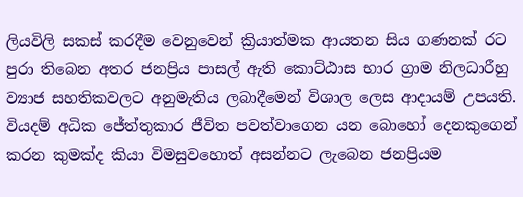ලියවිලි සකස් කරදීම වෙනුවෙන් ක්‍රියාත්මක ආයතන සිය ගණනක් රට පුරා තිබෙන අතර ජනප්‍රිය පාසල් ඇති කොට්ඨාස භාර ග්‍රාම නිලධාරීහු ව්‍යාජ සහතිකවලට අනුමැතිය ලබාදීමෙන් විශාල ලෙස ආදායම් උපයති.
වියදම් අධික ජේත්තුකාර ජීවිත පවත්වාගෙන යන බොහෝ දෙනකුගෙන් කරන කුමක්ද කියා විමසුවහොත් අසන්නට ලැබෙන ජනප්‍රියම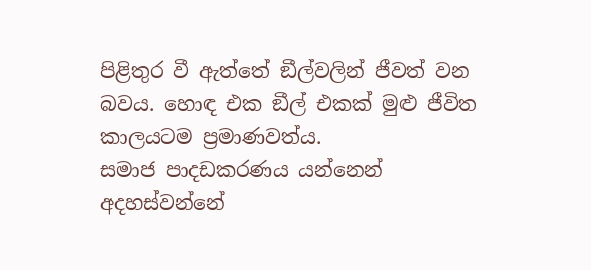පිළිතුර වී ඇත්තේ ඞීල්වලින් ජීවත් වන බවය. හොඳ එක ඞීල් එකක් මුළු ජීවිත කාලයටම ප්‍රමාණවත්ය.
සමාජ පාදඩකරණය යන්නෙන් අදහස්වන්නේ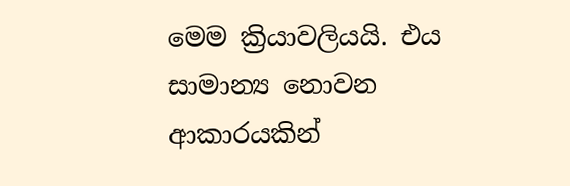මෙම ක්‍රියාවලියයි. එය සාමාන්‍ය නොවන ආකාරයකින්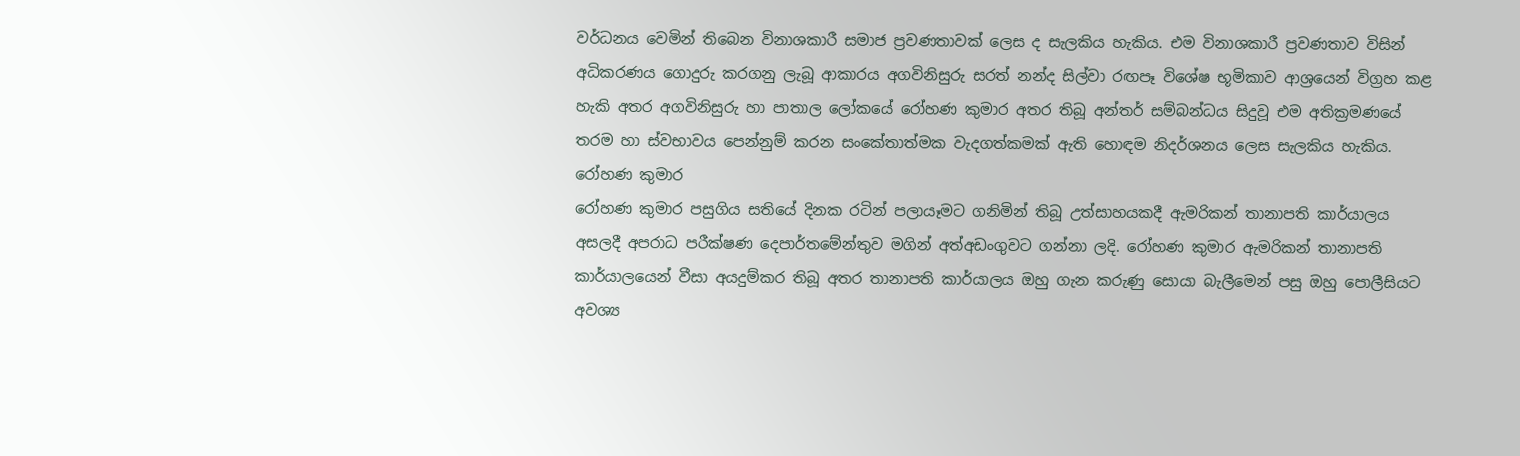වර්ධනය වෙමින් තිබෙන විනාශකාරී සමාජ ප්‍රවණතාවක් ලෙස ද සැලකිය හැකිය. එම විනාශකාරී ප්‍රවණතාව විසින් අධිකරණය ගොදුරු කරගනු ලැබූ ආකාරය අගවිනිසුරු සරත් නන්ද සිල්වා රඟපෑ විශේෂ භූමිකාව ආශ්‍රයෙන් විග්‍රහ කළ හැකි අතර අගවිනිසුරු හා පාතාල ලෝකයේ රෝහණ කුමාර අතර තිබූ අන්තර් සම්බන්ධය සිදුවූ එම අතික්‍රමණයේ තරම හා ස්වභාවය පෙන්නුම් කරන සංකේතාත්මක වැදගත්කමක් ඇති හොඳම නිදර්ශනය ලෙස සැලකිය හැකිය.
රෝහණ කුමාර
රෝහණ කුමාර පසුගිය සතියේ දිනක රටින් පලායෑමට ගනිමින් තිබූ උත්සාහයකදී ඇමරිකන් තානාපති කාර්යාලය අසලදී අපරාධ පරීක්ෂණ දෙපාර්තමේන්තුව මගින් අත්අඩංගුවට ගන්නා ලදි. රෝහණ කුමාර ඇමරිකන් තානාපති කාර්යාලයෙන් වීසා අයදුම්කර තිබූ අතර තානාපති කාර්යාලය ඔහු ගැන කරුණු සොයා බැලීමෙන් පසු ඔහු පොලීසියට අවශ්‍ය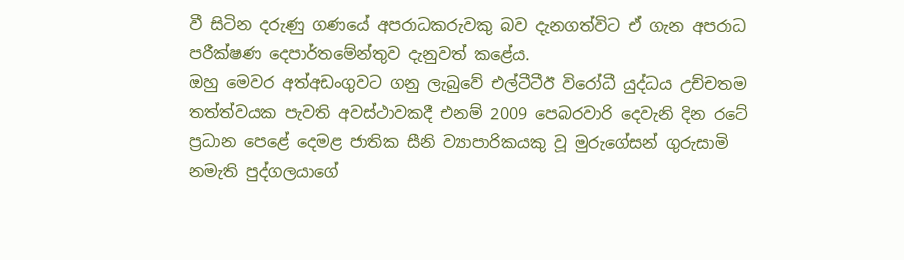වී සිටින දරුණු ගණයේ අපරාධකරුවකු බව දැනගත්විට ඒ ගැන අපරාධ පරීක්ෂණ දෙපාර්තමේන්තුව දැනුවත් කළේය.
ඔහු මෙවර අත්අඩංගුවට ගනු ලැබුවේ එල්ටීටීඊ විරෝධී යුද්ධය උච්චතම තත්ත්වයක පැවති අවස්ථාවකදී එනම් 2009 පෙබරවාරි දෙවැනි දින රටේ ප්‍රධාන පෙළේ දෙමළ ජාතික සීනි ව්‍යාපාරිකයකු වූ මුරුගේසන් ගුරුසාමි නමැති පුද්ගලයාගේ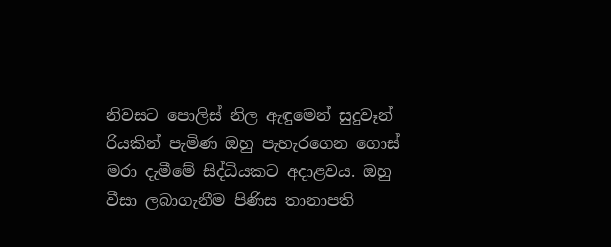නිවසට පොලිස් නිල ඇඳුමෙන් සුදුවෑන් රියකින් පැමිණ ඔහු පැහැරගෙන ගොස් මරා දැමීමේ සිද්ධියකට අදාළවය. ඔහු වීසා ලබාගැනීම පිණිස තානාපති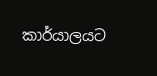කාර්යාලයට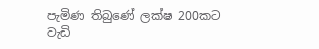පැමිණ තිබුණේ ලක්ෂ 200කට වැඩි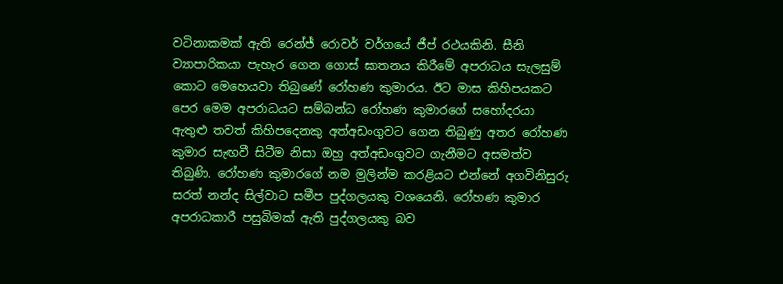වටිනාකමක් ඇති රෙන්ජ් රොවර් වර්ගයේ ජීප් රථයකිනි. සීනි ව්‍යාපාරිකයා පැහැර ගෙන ගොස් ඝාතනය කිරීමේ අපරාධය සැලසුම් කොට මෙහෙයවා තිබුණේ රෝහණ කුමාරය. ඊට මාස කිහිපයකට පෙර මෙම අපරාධයට සම්බන්ධ රෝහණ කුමාරගේ සහෝදරයා ඇතුළු තවත් කිහිපදෙනකු අත්අඩංගුවට ගෙන තිබුණු අතර රෝහණ කුමාර සැඟවී සිටීම නිසා ඔහු අත්අඩංගුවට ගැනීමට අසමත්ව තිබුණි. රෝහණ කුමාරගේ නම මුලින්ම කරළියට එන්නේ අගවිනිසුරු සරත් නන්ද සිල්වාට සමීප පුද්ගලයකු වශයෙනි. රෝහණ කුමාර අපරාධකාරී පසුබිමක් ඇති පුද්ගලයකු බව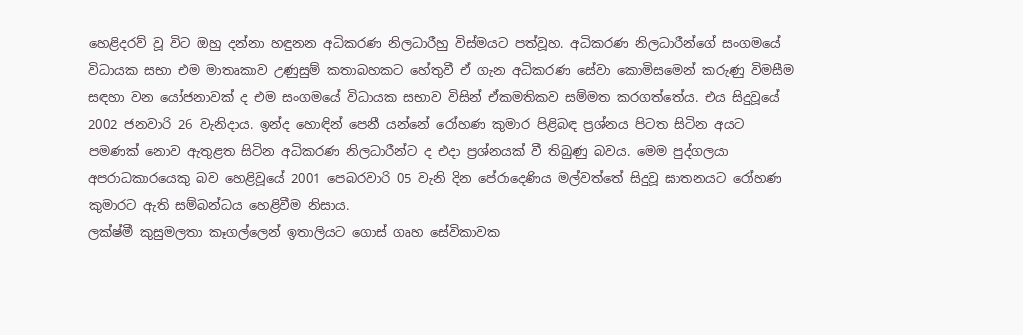හෙළිදරව් වූ විට ඔහු දන්නා හඳුනන අධිකරණ නිලධාරීහු විස්මයට පත්වූහ. අධිකරණ නිලධාරීන්ගේ සංගමයේ විධායක සභා එම මාතෘකාව උණුසුම් කතාබහකට හේතුවී ඒ ගැන අධිකරණ සේවා කොමිසමෙන් කරුණු විමසීම සඳහා වන යෝජනාවක් ද එම සංගමයේ විධායක සභාව විසින් ඒකමතිකව සම්මත කරගත්තේය. එය සිදුවූයේ 2002 ජනවාරි 26 වැනිදාය. ඉන්ද හොඳින් පෙනී යන්නේ රෝහණ කුමාර පිළිබඳ ප්‍රශ්නය පිටත සිටින අයට පමණක් නොව ඇතුළත සිටින අධිකරණ නිලධාරීන්ට ද එදා ප්‍රශ්නයක් වී තිබුණු බවය. මෙම පුද්ගලයා අපරාධකාරයෙකු බව හෙළිවූයේ 2001 පෙබරවාරි 05 වැනි දින පේරාදෙණිය මල්වත්තේ සිදුවූ ඝාතනයට රෝහණ කුමාරට ඇති සම්බන්ධය හෙළිවීම නිසාය.
ලක්ෂ්මී කුසුමලතා කෑගල්ලෙන් ඉතාලියට ගොස් ගෘහ සේවිකාවක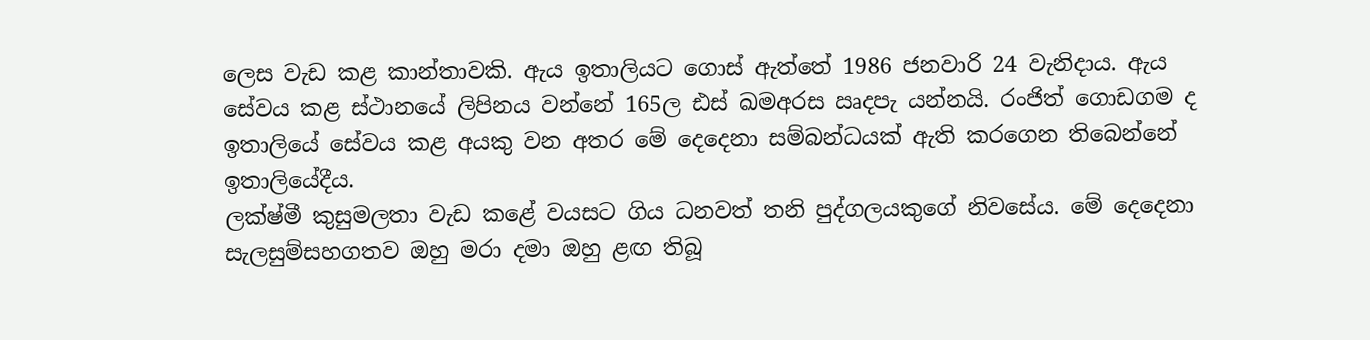ලෙස වැඩ කළ කාන්තාවකි. ඇය ඉතාලියට ගොස් ඇත්තේ 1986 ජනවාරි 24 වැනිදාය. ඇය සේවය කළ ස්ථානයේ ලිපිනය වන්නේ 165ල ඪස් ඛමඅරස ඍදපැ යන්නයි. රංජිත් ගොඩගම ද ඉතාලියේ සේවය කළ අයකු වන අතර මේ දෙදෙනා සම්බන්ධයක් ඇති කරගෙන තිබෙන්නේ ඉතාලියේදීය.
ලක්ෂ්මී කුසුමලතා වැඩ කළේ වයසට ගිය ධනවත් තනි පුද්ගලයකුගේ නිවසේය. මේ දෙදෙනා සැලසුම්සහගතව ඔහු මරා දමා ඔහු ළඟ තිබූ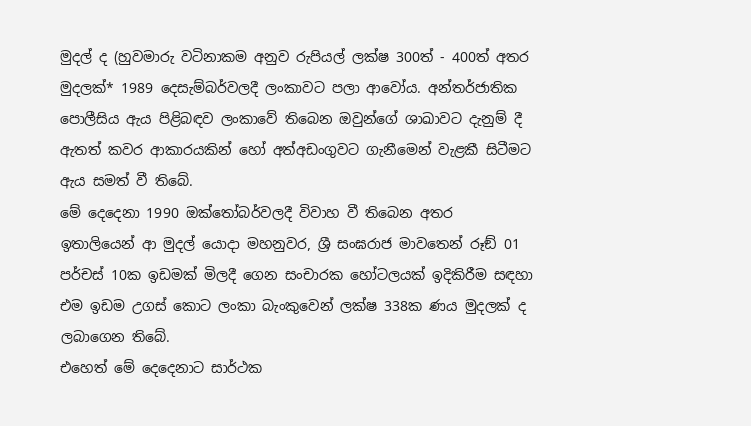මුදල් ද (හුවමාරු වටිනාකම අනුව රුපියල් ලක්ෂ 300ත් - 400ත් අතර මුදලක්* 1989 දෙසැම්බර්වලදී ලංකාවට පලා ආවෝය. අන්තර්ජාතික පොලීසිය ඇය පිළිබඳව ලංකාවේ තිබෙන ඔවුන්ගේ ශාඛාවට දැනුම් දී ඇතත් කවර ආකාරයකින් හෝ අත්අඩංගුවට ගැනීමෙන් වැළකී සිටීමට ඇය සමත් වී තිබේ.
මේ දෙදෙනා 1990 ඔක්තෝබර්වලදී විවාහ වී තිබෙන අතර ඉතාලියෙන් ආ මුදල් යොදා මහනුවර, ශ්‍රී සංඝරාජ මාවතෙන් රූඞ් 01 පර්චස් 10ක ඉඩමක් මිලදී ගෙන සංචාරක හෝටලයක් ඉදිකිරීම සඳහා එම ඉඩම උගස් කොට ලංකා බැංකුවෙන් ලක්ෂ 338ක ණය මුදලක් ද ලබාගෙන තිබේ.
එහෙත් මේ දෙදෙනාට සාර්ථක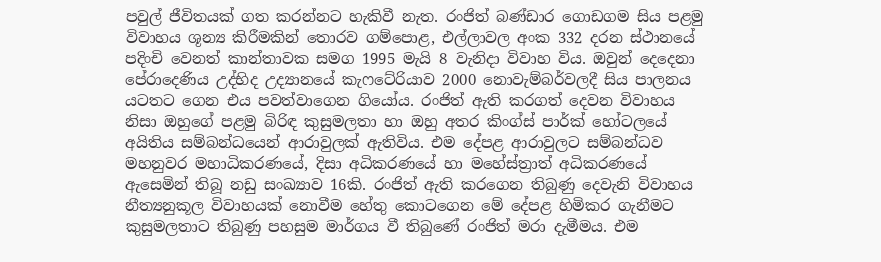පවුල් ජීවිතයක් ගත කරන්නට හැකිවී නැත. රංජිත් බණ්ඩාර ගොඩගම සිය පළමු විවාහය ශූන්‍ය කිරීමකින් තොරව ගම්පොළ, එල්ලාවල අංක 332 දරන ස්ථානයේ පදිංචි වෙනත් කාන්තාවක සමග 1995 මැයි 8 වැනිදා විවාහ විය. ඔවුන් දෙදෙනා පේරාදෙණිය උද්භිද උද්‍යානයේ කැෆටේරියාව 2000 නොවැම්බර්වලදී සිය පාලනය යටතට ගෙන එය පවත්වාගෙන ගියෝය. රංජිත් ඇති කරගත් දෙවන විවාහය නිසා ඔහුගේ පළමු බිරිඳ කුසුමලතා හා ඔහු අතර කිංග්ස් පාර්ක් හෝටලයේ අයිතිය සම්බන්ධයෙන් ආරාවුලක් ඇතිවිය. එම දේපළ ආරාවුලට සම්බන්ධව මහනුවර මහාධිකරණයේ, දිසා අධිකරණයේ හා මහේස්ත්‍රාත් අධිකරණයේ ඇසෙමින් තිබූ නඩු සංඛ්‍යාව 16කි. රංජිත් ඇති කරගෙන තිබුණු දෙවැනි විවාහය නීත්‍යනුකූල විවාහයක් නොවීම හේතු කොටගෙන මේ දේපළ හිමිකර ගැනීමට කුසුමලතාට තිබුණු පහසුම මාර්ගය වී තිබුණේ රංජිත් මරා දැමීමය. එම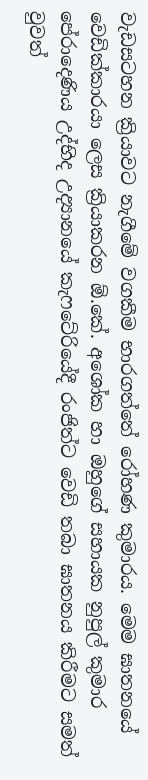වැඩසටහන ක්‍රියාවට නැගීමේ වගකීම භාරගත්තේ රෝහණ කුමාරය. මෙම ඝාතනයේ වෙඩික්කාරයා ලෙස ක්‍රියාකරන ඕ.කේ. අශෝක හා ඔහුගේ සහායක නුපුල් කුමාර පේරාදෙණිය උද්භිද උද්‍යානයේ කැෆටේරියේදී රංජිත්ට වෙඩි තබා ඝාතනය කිරීමට සමත් වුවත්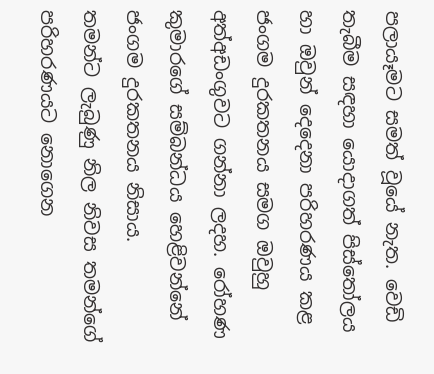පලායෑමට සමත් වූයේ නැත. වෙඩි තැබීම සඳහා යොදාගත් පිස්තෝලය හා ඔවුන් දෙදෙනා පරිහරණය කළ ජංගම දුරකතනය සමග ඔවුහු අත්අඩංගුවට ගන්නා ලදහ. රෝහණ කුමාරගේ සම්බන්ධය හෙළිවන්නේ ජංගම දුරකතනය නිසාය.
තමන්ට ලැබුණු නිල නිවස තමන්ගේ පරිහරණයට නොගෙන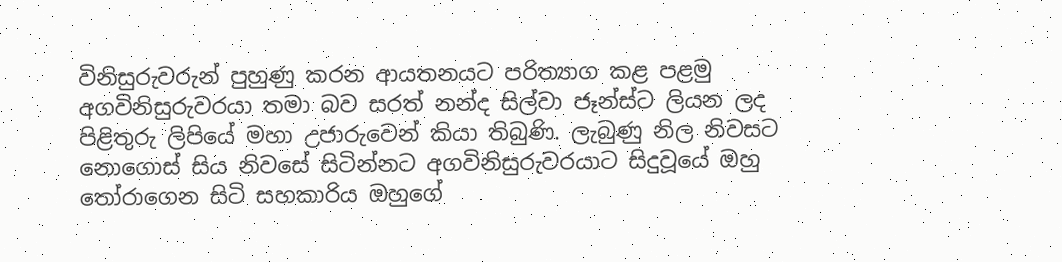විනිසුරුවරුන් පුහුණු කරන ආයතනයට පරිත්‍යාග කළ පළමු අගවිනිසුරුවරයා තමා බව සරත් නන්ද සිල්වා ජෑන්ස්ට ලියන ලද පිළිතුරු ලිපියේ මහා උජාරුවෙන් කියා තිබුණි. ලැබුණු නිල නිවසට නොගොස් සිය නිවසේ සිටින්නට අගවිනිසුරුවරයාට සිදුවූයේ ඔහු තෝරාගෙන සිටි සහකාරිය ඔහුගේ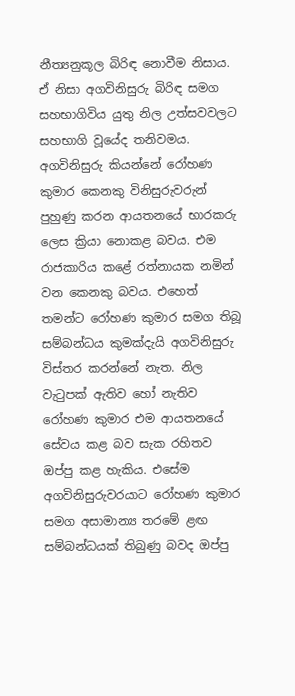නීත්‍යනුකූල බිරිඳ නොවීම නිසාය. ඒ නිසා අගවිනිසුරු බිරිඳ සමග සහභාගිවිය යුතු නිල උත්සවවලට සහභාගි වූයේද තනිවමය. අගවිනිසුරු කියන්නේ රෝහණ කුමාර කෙනකු විනිසුරුවරුන් පුහුණු කරන ආයතනයේ භාරකරු ලෙස ක්‍රියා නොකළ බවය. එම රාජකාරිය කළේ රත්නායක නමින් වන කෙනකු බවය. එහෙත් තමන්ට රෝහණ කුමාර සමග තිබූ සම්බන්ධය කුමක්දැයි අගවිනිසුරු විස්තර කරන්නේ නැත. නිල වැටුපක් ඇතිව හෝ නැතිව රෝහණ කුමාර එම ආයතනයේ සේවය කළ බව සැක රහිතව ඔප්පු කළ හැකිය. එසේම අගවිනිසුරුවරයාට රෝහණ කුමාර සමග අසාමාන්‍ය තරමේ ළඟ සම්බන්ධයක් තිබුණු බවද ඔප්පු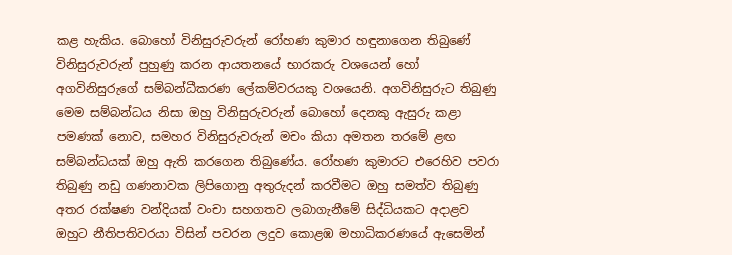කළ හැකිය. බොහෝ විනිසුරුවරුන් රෝහණ කුමාර හඳුනාගෙන තිබුණේ විනිසුරුවරුන් පුහුණු කරන ආයතනයේ භාරකරු වශයෙන් හෝ අගවිනිසුරුගේ සම්බන්ධීකරණ ලේකම්වරයකු වශයෙනි. අගවිනිසුරුට තිබුණු මෙම සම්බන්ධය නිසා ඔහු විනිසුරුවරුන් බොහෝ දෙනකු ඇසුරු කළා පමණක් නොව, සමහර විනිසුරුවරුන් මචං කියා අමතන තරමේ ළඟ සම්බන්ධයක් ඔහු ඇති කරගෙන තිබුණේය. රෝහණ කුමාරට එරෙහිව පවරා තිබුණු නඩු ගණනාවක ලිපිගොනු අතුරුදන් කරවීමට ඔහු සමත්ව තිබුණු අතර රක්ෂණ වන්දියක් වංචා සහගතව ලබාගැනීමේ සිද්ධියකට අදාළව ඔහුට නීතිපතිවරයා විසින් පවරන ලදුව කොළඹ මහාධිකරණයේ ඇසෙමින්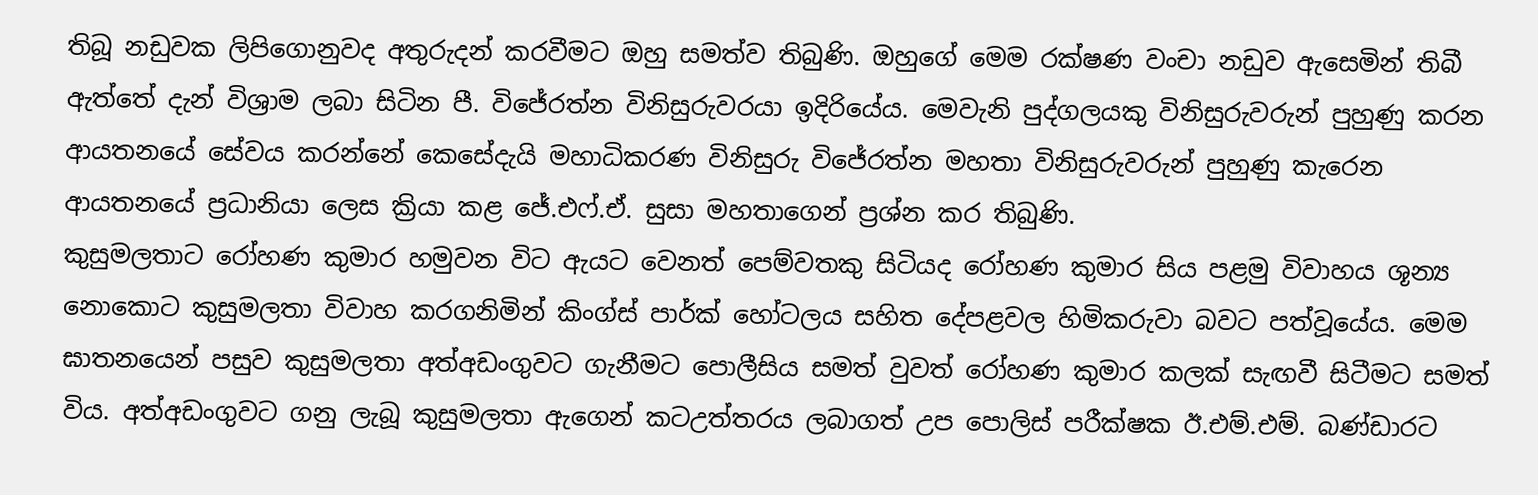තිබූ නඩුවක ලිපිගොනුවද අතුරුදන් කරවීමට ඔහු සමත්ව තිබුණි. ඔහුගේ මෙම රක්ෂණ වංචා නඩුව ඇසෙමින් තිබී ඇත්තේ දැන් විශ්‍රාම ලබා සිටින පී. විජේරත්න විනිසුරුවරයා ඉදිරියේය. මෙවැනි පුද්ගලයකු විනිසුරුවරුන් පුහුණු කරන ආයතනයේ සේවය කරන්නේ කෙසේදැයි මහාධිකරණ විනිසුරු විජේරත්න මහතා විනිසුරුවරුන් පුහුණු කැරෙන ආයතනයේ ප්‍රධානියා ලෙස ක්‍රියා කළ ජේ.එෆ්.ඒ. සුසා මහතාගෙන් ප්‍රශ්න කර තිබුණි.
කුසුමලතාට රෝහණ කුමාර හමුවන විට ඇයට වෙනත් පෙම්වතකු සිටියද රෝහණ කුමාර සිය පළමු විවාහය ශූන්‍ය නොකොට කුසුමලතා විවාහ කරගනිමින් කිංග්ස් පාර්ක් හෝටලය සහිත දේපළවල හිමිකරුවා බවට පත්වූයේය. මෙම ඝාතනයෙන් පසුව කුසුමලතා අත්අඩංගුවට ගැනීමට පොලීසිය සමත් වුවත් රෝහණ කුමාර කලක් සැඟවී සිටීමට සමත් විය. අත්අඩංගුවට ගනු ලැබූ කුසුමලතා ඇගෙන් කටඋත්තරය ලබාගත් උප පොලිස් පරීක්ෂක ඊ.එම්.එම්. බණ්ඩාරට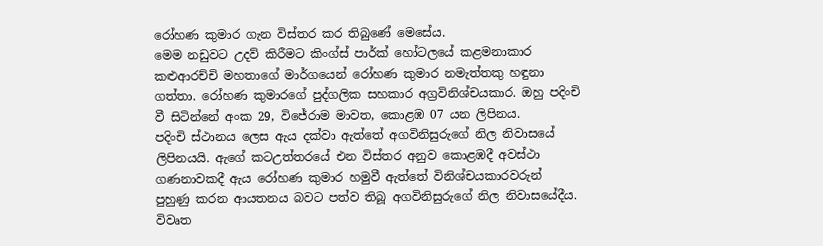රෝහණ කුමාර ගැන විස්තර කර තිබුණේ මෙසේය.
මෙම නඩුවට උදව් කිරීමට කිංග්ස් පාර්ක් හෝටලයේ කළමනාකාර කළුආරච්චි මහතාගේ මාර්ගයෙන් රෝහණ කුමාර නමැත්තකු හඳුනා ගත්තා. රෝහණ කුමාරගේ පුද්ගලික සහකාර අග්‍රවිනිශ්චයකාර. ඔහු පදිංචි වී සිටින්නේ අංක 29, විජේරාම මාවත, කොළඹ 07 යන ලිපිනය.
පදිංචි ස්ථානය ලෙස ඇය දක්වා ඇත්තේ අගවිනිසුරුගේ නිල නිවාසයේ ලිපිනයයි. ඇගේ කටඋත්තරයේ එන විස්තර අනුව කොළඹදී අවස්ථා ගණනාවකදී ඇය රෝහණ කුමාර හමුවී ඇත්තේ විනිශ්චයකාරවරුන් පුහුණු කරන ආයතනය බවට පත්ව තිබූ අගවිනිසුරුගේ නිල නිවාසයේදීය.
විවෘත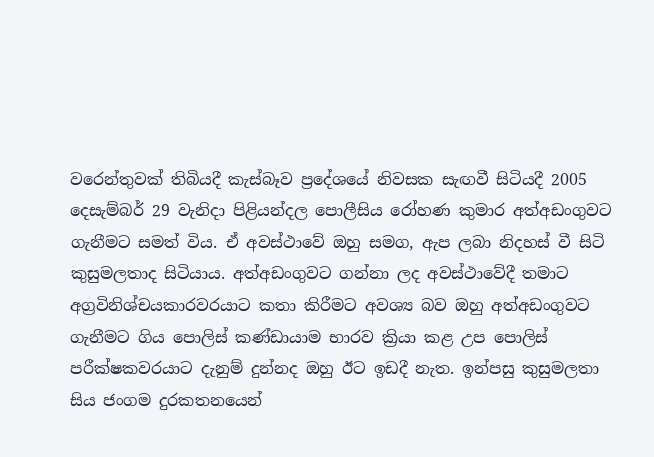වරෙන්තුවක් තිබියදී කැස්බෑව ප්‍රදේශයේ නිවසක සැඟවී සිටියදී 2005 දෙසැම්බර් 29 වැනිදා පිළියන්දල පොලීසිය රෝහණ කුමාර අත්අඩංගුවට ගැනීමට සමත් විය. ඒ අවස්ථාවේ ඔහු සමග, ඇප ලබා නිදහස් වී සිටි කුසුමලතාද සිටියාය. අත්අඩංගුවට ගන්නා ලද අවස්ථාවේදී තමාට අග්‍රවිනිශ්චයකාරවරයාට කතා කිරීමට අවශ්‍ය බව ඔහු අත්අඩංගුවට ගැනීමට ගිය පොලිස් කණ්ඩායාම භාරව ක්‍රියා කළ උප පොලිස් පරීක්ෂකවරයාට දැනුම් දුන්නද ඔහු ඊට ඉඩදී නැත. ඉන්පසු කුසුමලතා සිය ජංගම දුරකතනයෙන්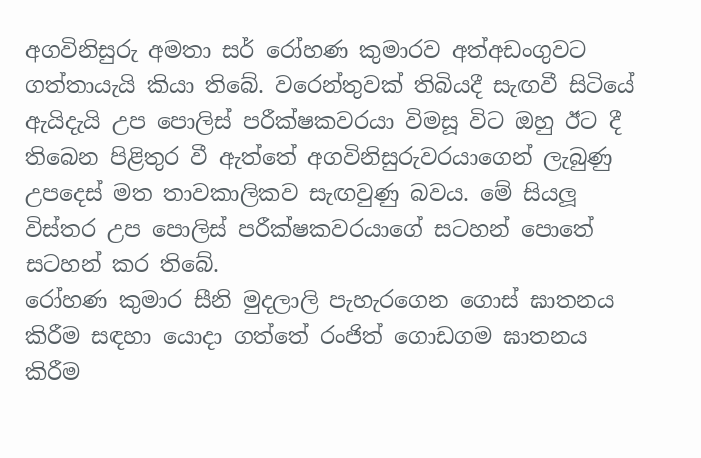අගවිනිසුරු අමතා සර් රෝහණ කුමාරව අත්අඩංගුවට ගත්තායැයි කියා තිබේ. වරෙන්තුවක් තිබියදී සැඟවී සිටියේ ඇයිදැයි උප පොලිස් පරීක්ෂකවරයා විමසූ විට ඔහු ඊට දී තිබෙන පිළිතුර වී ඇත්තේ අගවිනිසුරුවරයාගෙන් ලැබුණු උපදෙස් මත තාවකාලිකව සැඟවුණු බවය. මේ සියලූ විස්තර උප පොලිස් පරීක්ෂකවරයාගේ සටහන් පොතේ සටහන් කර තිබේ.
රෝහණ කුමාර සීනි මුදලාලි පැහැරගෙන ගොස් ඝාතනය කිරීම සඳහා යොදා ගත්තේ රංජිත් ගොඩගම ඝාතනය කිරීම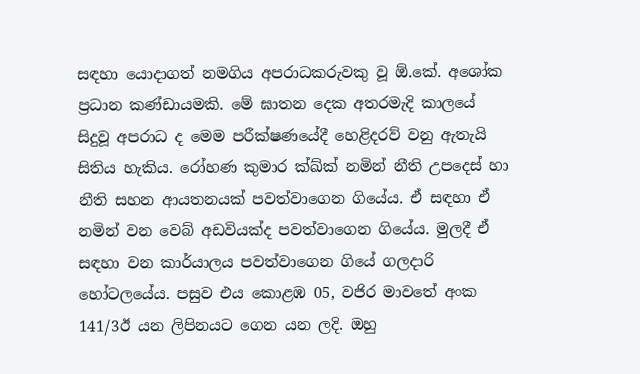සඳහා යොදාගත් නමගිය අපරාධකරුවකු වූ ඕ.කේ. අශෝක ප්‍රධාන කණ්ඩායමකි. මේ ඝාතන දෙක අතරමැදි කාලයේ සිදුවූ අපරාධ ද මෙම පරීක්ෂණයේදී හෙළිදරව් වනු ඇතැයි සිතිය හැකිය. රෝහණ කුමාර ක්‍ඛ්ක්‍ නමින් නීති උපදෙස් හා නීති සහන ආයතනයක් පවත්වාගෙන ගියේය. ඒ සඳහා ඒ නමින් වන වෙබ් අඩවියක්ද පවත්වාගෙන ගියේය. මුලදී ඒ සඳහා වන කාර්යාලය පවත්වාගෙන ගියේ ගලදාරි හෝටලයේය. පසුව එය කොළඹ 05, වජිර මාවතේ අංක 141/3ඊ යන ලිපිනයට ගෙන යන ලදි. ඔහු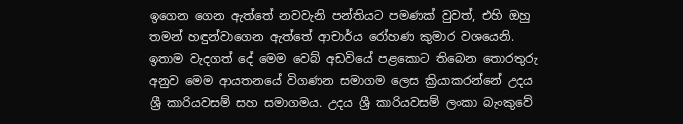ඉගෙන ගෙන ඇත්තේ නවවැනි පන්තියට පමණක් වුවත්, එහි ඔහු තමන් හඳුන්වාගෙන ඇත්තේ ආචාර්ය රෝහණ කුමාර වශයෙනි. ඉතාම වැදගත් දේ මෙම වෙබ් අඩවියේ පළකොට තිබෙන තොරතුරු අනුව මෙම ආයතනයේ විගණන සමාගම ලෙස ක්‍රියාකරන්නේ උදය ශ්‍රී කාරියවසම් සහ සමාගමය. උදය ශ්‍රී කාරියවසම් ලංකා බැංකුවේ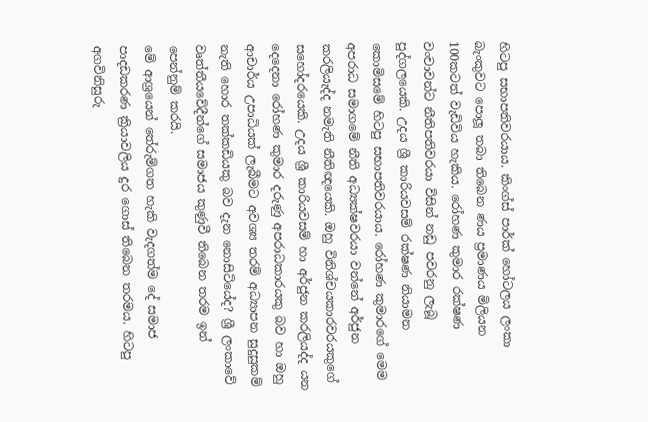හිටපු සභාපතිවරයාය. කිංග්ස් පාර්ක් හෝටලය ලංකා බැංකුවට පොලූ තබා තිබෙන ණය ප්‍රමාණය මිලියන 100කටත් වැඩිවිය හැකිය. රෝහණ කුමාර රක්ෂණ වංචාවන්ට නීතිපතිවරයා විසින් නඩු පවරනු ලැබූ පුද්ගලයෙකි. උදය ශ්‍රී කාරියවසම් රක්ෂණ නියාමන කොමිසමේ හිටපු සභාපතිවරයාය. රෝහණ කුමාරගේ මෙම අපරාධ සමාගමේ නීති අධ්‍යක්ෂවරයා වන්නේ අර්ජුන කරලියැද්ද නමැති නීතිඥයෙකි. ඔහු විනිශ්චයකාරවරයකුගේ සහෝදරයෙකි. උදය ශ්‍රී කාරියවසම් හා අර්ජුන කරලියද්ද යන දෙදෙනා රෝහණ කුමාර දරුණු අපරාධකාරයකු බව හා ඔහු ආචාර්ය උපාධියක් ලැබීමට අවශ්‍ය තරම් අධ්‍යාපන සුදුසුකම් නැති හොර තක්කඩියකු බව දැන නොසිටියේද? ශ්‍රී ලංකාවේ වෘත්තීයවේදීන්ගේ සමාජය කුණුවී තිබෙන තරම ඉන් පෙන්නුම් කරයි.
මේ ආශ්‍රයෙන් තේරුම්ගත හැකි වැදගත්ම දේ සමාජ පාදඩකරණ ක්‍රියාවලිය දුර ගොස් තිබෙන තරමය. හිටපු අගවිනිසුරු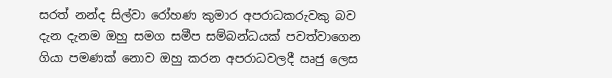සරත් නන්ද සිල්වා රෝහණ කුමාර අපරාධකරුවකු බව දැන දැනම ඔහු සමග සමීප සම්බන්ධයක් පවත්වාගෙන ගියා පමණක් නොව ඔහු කරන අපරාධවලදී ඍජු ලෙස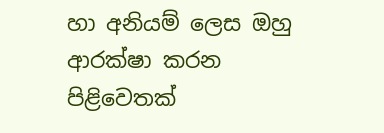හා අනියම් ලෙස ඔහු ආරක්ෂා කරන පිළිවෙතක්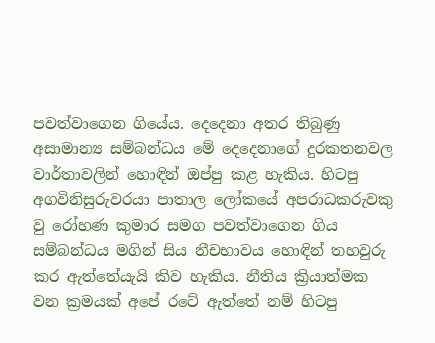පවත්වාගෙන ගියේය. දෙදෙනා අතර තිබුණු අසාමාන්‍ය සම්බන්ධය මේ දෙදෙනාගේ දුරකතනවල වාර්තාවලින් හොඳින් ඔප්පු කළ හැකිය. හිටපු අගවිනිසුරුවරයා පාතාල ලෝකයේ අපරාධකරුවකු වු රෝහණ කුමාර සමග පවත්වාගෙන ගිය සම්බන්ධය මගින් සිය නීචභාවය හොඳින් තහවුරු කර ඇත්තේයැයි කිව හැකිය. නීතිය ක්‍රියාත්මක වන ක්‍රමයක් අපේ රටේ ඇත්තේ නම් හිටපු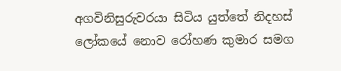අගවිනිසුරුවරයා සිටිය යුත්තේ නිදහස් ලෝකයේ නොව රෝහණ කුමාර සමග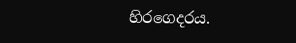හිරගෙදරය.